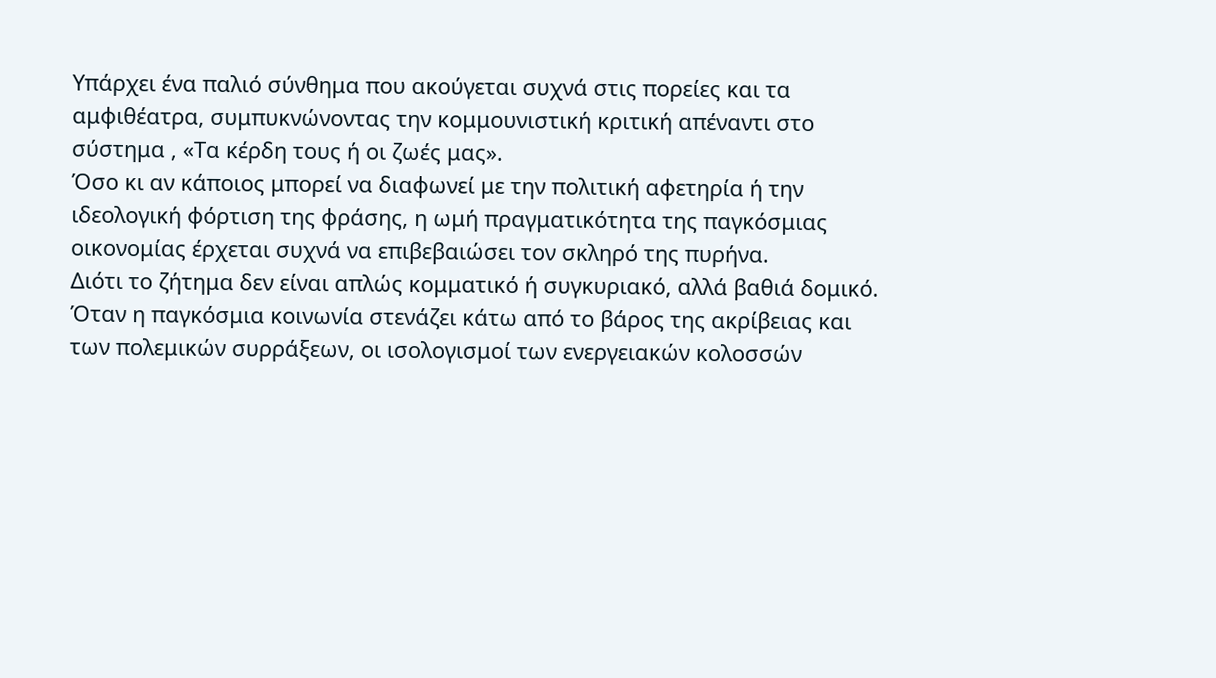Υπάρχει ένα παλιό σύνθημα που ακούγεται συχνά στις πορείες και τα αμφιθέατρα, συμπυκνώνοντας την κομμουνιστική κριτική απέναντι στο σύστημα , «Τα κέρδη τους ή οι ζωές μας».
Όσο κι αν κάποιος μπορεί να διαφωνεί με την πολιτική αφετηρία ή την ιδεολογική φόρτιση της φράσης, η ωμή πραγματικότητα της παγκόσμιας οικονομίας έρχεται συχνά να επιβεβαιώσει τον σκληρό της πυρήνα.
Διότι το ζήτημα δεν είναι απλώς κομματικό ή συγκυριακό, αλλά βαθιά δομικό. Όταν η παγκόσμια κοινωνία στενάζει κάτω από το βάρος της ακρίβειας και των πολεμικών συρράξεων, οι ισολογισμοί των ενεργειακών κολοσσών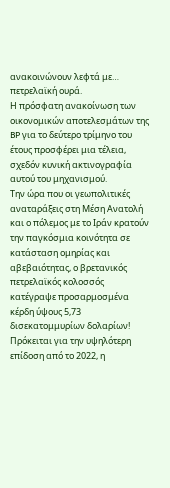ανακοινώνουν λεφτά με… πετρελαϊκή ουρά.
Η πρόσφατη ανακοίνωση των οικονομικών αποτελεσμάτων της BP για το δεύτερο τρίμηνο του έτους προσφέρει μια τέλεια, σχεδόν κυνική ακτινογραφία αυτού του μηχανισμού.
Την ώρα που οι γεωπολιτικές αναταράξεις στη Μέση Ανατολή και ο πόλεμος με το Ιράν κρατούν την παγκόσμια κοινότητα σε κατάσταση ομηρίας και αβεβαιότητας, ο βρετανικός πετρελαϊκός κολοσσός κατέγραψε προσαρμοσμένα κέρδη ύψους 5,73 δισεκατομμυρίων δολαρίων!
Πρόκειται για την υψηλότερη επίδοση από το 2022, η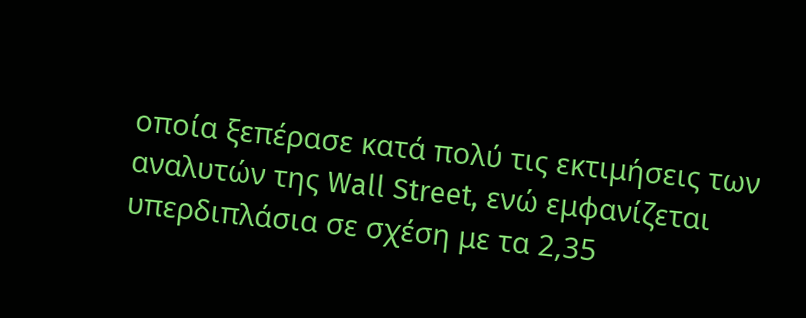οποία ξεπέρασε κατά πολύ τις εκτιμήσεις των αναλυτών της Wall Street, ενώ εμφανίζεται υπερδιπλάσια σε σχέση με τα 2,35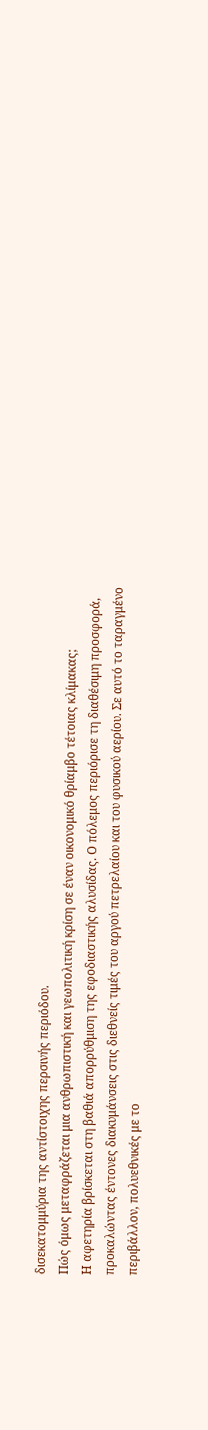δισεκατομμύρια της αντίστοιχης περσινής περιόδου.
Πώς όμως μεταφράζεται μια ανθρωπιστική και γεωπολιτική κρίση σε έναν οικονομικό θρίαμβο τέτοιας κλίμακας;
Η αφετηρία βρίσκεται στη βαθιά απορρύθμιση της εφοδιαστικής αλυσίδας. Ο πόλεμος περιόρισε τη διαθέσιμη προσφορά, προκαλώντας έντονες διακυμάνσεις στις διεθνείς τιμές του αργού πετρελαίου και του φυσικού αερίου. Σε αυτό το ταραγμένο περιβάλλον, πολυεθνικές με το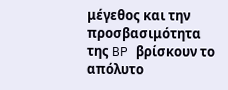μέγεθος και την προσβασιμότητα της BP βρίσκουν το απόλυτο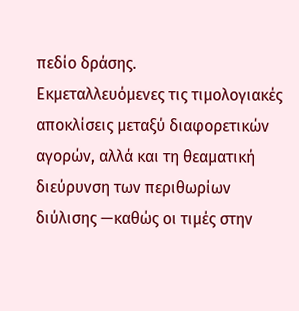πεδίο δράσης.
Εκμεταλλευόμενες τις τιμολογιακές αποκλίσεις μεταξύ διαφορετικών αγορών, αλλά και τη θεαματική διεύρυνση των περιθωρίων διύλισης —καθώς οι τιμές στην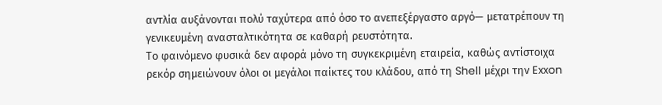αντλία αυξάνονται πολύ ταχύτερα από όσο το ανεπεξέργαστο αργό— μετατρέπουν τη γενικευμένη ανασταλτικότητα σε καθαρή ρευστότητα.
Το φαινόμενο φυσικά δεν αφορά μόνο τη συγκεκριμένη εταιρεία, καθώς αντίστοιχα ρεκόρ σημειώνουν όλοι οι μεγάλοι παίκτες του κλάδου, από τη Shell μέχρι την Exxon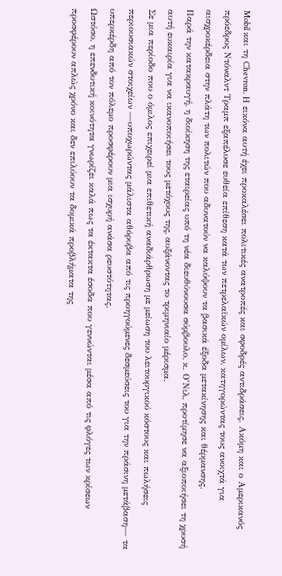Mobil και τη Chevron. Η εικόνα αυτή έχει προκαλέσει πολιτικές ανατροπές και σφοδρές αντιδράσεις. Ακόμη και ο Αμερικανός πρόεδρος Ντόναλντ Τραμπ εξαπέλυσε ευθεία επίθεση κατά των πετρελαϊκών ομίλων, κατηγορώντας τους ανοιχτά για αισχροκέρδεια στην πλάτη των πολιτών που αδυνατούν να καλύψουν τα βασικά έξοδα μετακίνησης και θέρμανσης.
Παρά την κατακραυγή, η διοίκηση της εταιρείας υπό τη νέα διευθύνουσα σύμβουλο, κ. Ο’Νιλ, προτίμησε να αξιοποιήσει τη χρυσή αυτή ευκαιρία για να ικανοποιήσει τους μετόχους της, αυξάνοντας το τριμηνιαίο μέρισμα.
Σε μια περίοδο που ο όμιλος επιχειρεί μια επιθετική αναδιάρθρωση με μείωση του λειτουργικού κόστους και πωλήσεις περιουσιακών στοιχείων —υποχωρώντας μάλιστα αθόρυβα από τις προηγούμενες δεσμεύσεις του για την πράσινη μετάβαση— τα υπερκέρδη από τον πόλεμο προσφέρουν μια ισχυρή ανάσα ρευστότητας.
Ωστόσο, η επενδυτική κοινότητα γνωρίζει καλά πως τα έκτακτα έσοδα που γεννώνται μέσα από τις φλόγες των κρίσεων προσφέρουν απλώς χρόνο και δεν επιλύουν τα δομικά προβλήματα της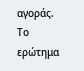αγοράς.
Το ερώτημα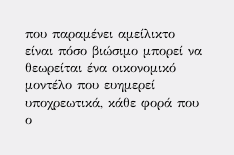που παραμένει αμείλικτο είναι πόσο βιώσιμο μπορεί να θεωρείται ένα οικονομικό μοντέλο που ευημερεί υποχρεωτικά, κάθε φορά που ο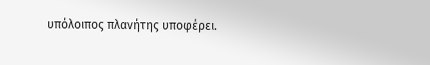υπόλοιπος πλανήτης υποφέρει.